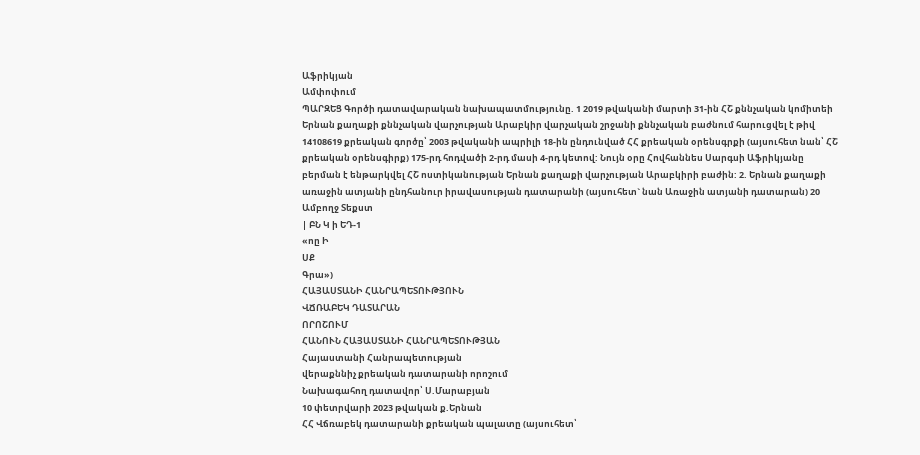Աֆրիկյան
Ամփոփում
ՊԱՐԶԵՑ Գործի դատավարական նախապատմությունը. 1 2019 թվականի մարտի 31-ին ՀՇ քննչական կոմիտեի Երնան քաղաքի քննչական վարչության Արաբկիր վարչական շրջանի քննչական բաժնում հարուցվել է թիվ 14108619 քրեական գործը՝ 2003 թվականի ապրիլի 18-ին ընդունված ՀՀ քրեական օրենսգրքի (այսուհետ նան՝ ՀՇ քրեական օրենսգիրք) 175-րդ հոդվածի 2-րդ մասի 4-րդ կետով: Նույն օրը Հովհաննես Սարգսի Աֆրիկյանը բերման է ենթարկվել ՀՇ ոստիկանության Երնան քաղաքի վարչության Արաբկիրի բաժին: 2. Երնան քաղաքի առաջին ատյանի ընդհանուր իրավասության դատարանի (այսուհետ` նան Առաջին ատյանի դատարան) 20
Ամբողջ Տեքստ
| ԲՆ Կ ի ԵԴ-1
«ոը Ի
ՍՔ
Գրա»)
ՀԱՅԱՍՏԱՆԻ ՀԱՆՐԱՊԵՏՈՒԹՅՈՒՆ
ՎՃՌԱԲԵԿ ԴԱՏԱՐԱՆ
ՈՐՈՇՈՒՄ
ՀԱՆՈՒՆ ՀԱՅԱՍՏԱՆԻ ՀԱՆՐԱՊԵՏՈՒԹՅԱՆ
Հայաստանի Հանրապետության
վերաքննիչ քրեական դատարանի որոշում
Նախագահող դատավոր՝ Ս.Մարաբյան
10 փետրվարի 2023 թվական ք.Երնան
ՀՀ Վճռաբեկ դատարանի քրեական պալատը (այսուհետ՝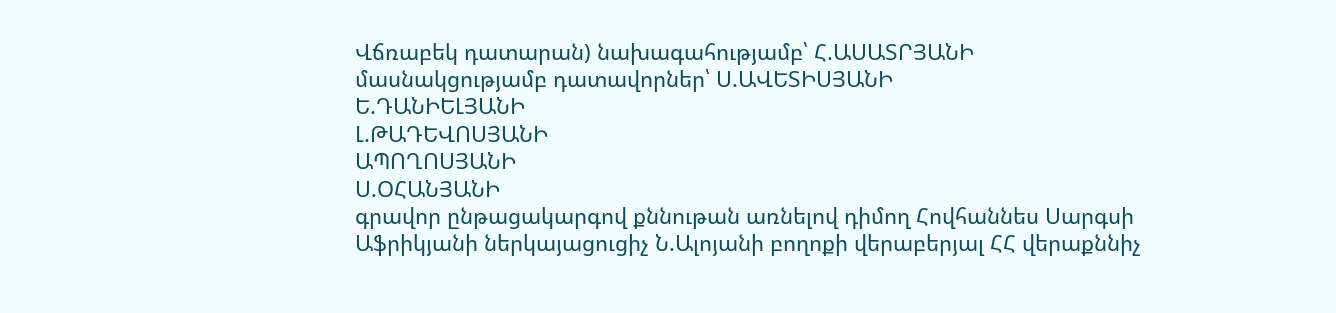Վճռաբեկ դատարան) նախագահությամբ՝ Հ.ԱՍԱՏՐՅԱՆԻ
մասնակցությամբ դատավորներ՝ Ս.ԱՎԵՏԻՍՅԱՆԻ
Ե.ԴԱՆԻԵԼՅԱՆԻ
Լ.ԹԱԴԵՎՈՍՅԱՆԻ
ԱՊՈՂՈՍՅԱՆԻ
Ս.ՕՀԱՆՅԱՆԻ
գրավոր ընթացակարգով քննութան առնելով դիմող Հովհաննես Սարգսի Աֆրիկյանի ներկայացուցիչ Ն.Ալոյանի բողոքի վերաբերյալ ՀՀ վերաքննիչ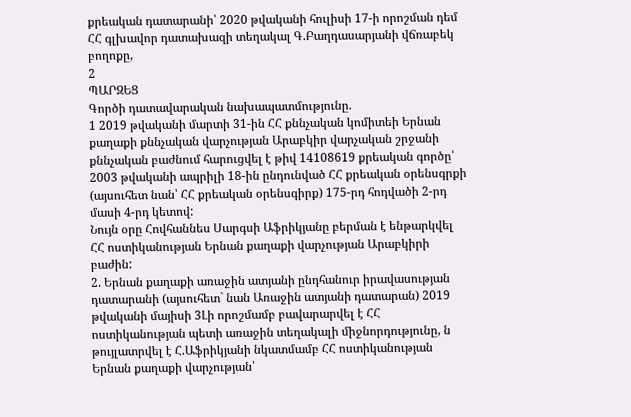քրեական դատարանի՝ 2020 թվականի հուլիսի 17-ի որոշման դեմ ՀՀ գլխավոր դատախազի տեղակալ Գ.Բաղդասարյանի վճռաբեկ բողոքը,
2
ՊԱՐԶԵՑ
Գործի դատավարական նախապատմությունը.
1 2019 թվականի մարտի 31-ին ՀՀ քննչական կոմիտեի Երնան քաղաքի քննչական վարչության Արաբկիր վարչական շրջանի քննչական բաժնում հարուցվել է թիվ 14108619 քրեական գործը՝ 2003 թվականի ապրիլի 18-ին ընդունված ՀՀ քրեական օրենսգրքի (այսուհետ նան՝ ՀՀ քրեական օրենսգիրք) 175-րդ հոդվածի 2-րդ մասի 4-րդ կետով:
Նույն օրը Հովհաննես Սարգսի Աֆրիկյանը բերման է ենթարկվել ՀՀ ոստիկանության Երնան քաղաքի վարչության Արաբկիրի բաժին:
2. Երնան քաղաքի առաջին ատյանի ընդհանուր իրավասության դատարանի (այսուհետ` նան Առաջին ատյանի դատարան) 2019 թվականի մայիսի 3Լի որոշմամբ բավարարվել է ՀՀ ոստիկանության պետի առաջին տեղակալի միջնորդությունը, ն թույլատրվել է Հ.Աֆրիկյանի նկատմամբ ՀՀ ոստիկանության Երնան քաղաքի վարչության՝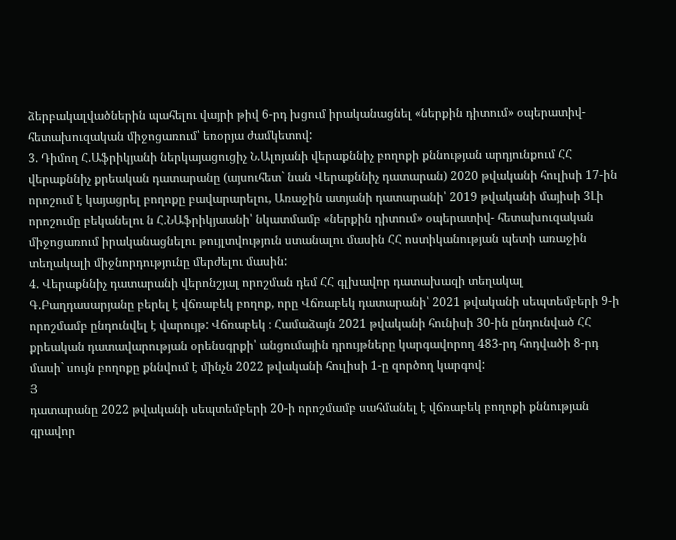ձերբակալվածներին պահելու վայրի թիվ 6-րդ խցում իրականացնել «ներքին դիտում» օպերատիվ-հետախուզական միջոցառում՝ եռօրյա ժամկետով:
3. Դիմող Հ.Աֆրիկյանի ներկայացուցիչ Ն.Ալոյանի վերաքննիչ բողոքի քննության արդյունքում ՀՀ վերաքննիչ քրեական դատարանը (այսուհետ` նան Վերաքննիչ դատարան) 2020 թվականի հուլիսի 17-ին որոշում է կայացրել բողոքը բավարարելու, Առաջին ատյանի դատարանի՝ 2019 թվականի մայիսի 3Լի որոշումը բեկանելու ն Հ.ՆԱֆրիկյաանի՝ նկատմամբ «ներքին դիտում» օպերատիվ- հետախուզական միջոցառում իրականացնելու թույլտվություն ստանալու մասին ՀՀ ոստիկանության պետի առաջին տեղակալի միջնորդությունը մերժելու մասին:
4. Վերաքննիչ դատարանի վերոնշյալ որոշման դեմ ՀՀ գլխավոր դատախազի տեղակալ Գ.Բաղդասարյանը բերել է վճռաբեկ բողոք, որը Վճռաբեկ դատարանի՝ 2021 թվականի սեպտեմբերի 9-ի որոշմամբ ընդունվել է վարույթ: Վճռաբեկ ։ Համաձայն 2021 թվականի հունիսի 30-ին ընդունված ՀՀ քրեական դատավարության օրենսգրքի՝ անցումային դրույթները կարգավորող 483-րդ հոդվածի 8-րդ մասի` սույն բողոքը քննվում է մինչն 2022 թվականի հուլիսի 1-ը զործող կարգով:
Յ
դատարանը 2022 թվականի սեպտեմբերի 20-ի որոշմամբ սահմանել է վճռաբեկ բողոքի քննության գրավոր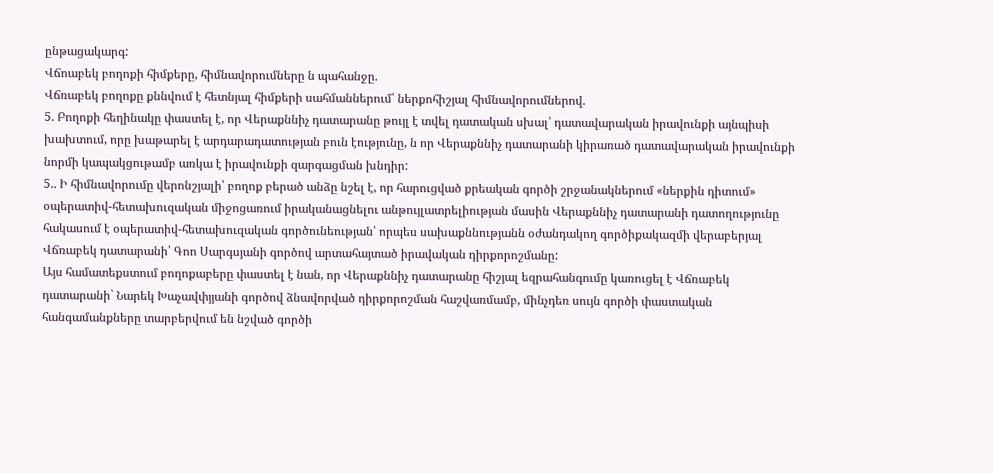ընթացակարգ:
Վճոաբեկ բողոքի հիմքերը, հիմնավորումները ն պահանջը.
Վճռաբեկ բողոքը քննվում է հետնյալ հիմքերի սահմաններում՝ ներքոհիշյալ հիմնավորումներով.
5. Բողոքի հեղինակը փաստել է, որ Վերաքննիչ դատարանը թույլ է տվել դատական սխալ՝ դատավարական իրավունքի այնպիսի խախտում, որը խաթարել է արդարադատության բուն էությունը, ն որ Վերաքննիչ դատարանի կիրառած դատավարական իրավունքի նորմի կապակցութամբ առկա է իրավունքի զարգացման խնդիր:
5.. Ի հիմնավորումը վերոնշյալի՝ բողոք բերած անձը նշել է, որ հարուցված քրեական գործի շրջանակներում «ներքին դիտում» օպերատիվ-հետախուզական միջոցառում իրականացնելու անթույլատրելիության մասին Վերաքննիչ դատարանի դատողությունը հակասում է օպերատիվ-հետախուզական գործունեության՝ որպես սախաքննությանն օժանդակող գործիքակազմի վերաբերյալ Վճռաբեկ դատարանի՝ Գոո Սարգսյանի գործով արտահայտած իրավական դիրքորոշմանը:
Այս համատեքստում բողոքաբերը փաստել է նան, որ Վերաքննիչ դատարանը հիշյալ եզրահանգումը կառուցել է Վճռաբեկ դատարանի` Նարեկ Խաչավփյյանի գործով ձնավորված դիրքորոշման հաշվառմամբ, մինչդեռ սույն գործի փաստական հանգամանքները տարբերվում են նշված գործի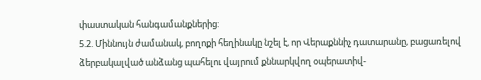փաստական հանգամանքներից:
5.2. Միննույն ժամանակ, բողոքի հեղինակը նշել է, որ Վերաքննիչ դատարանը, բացառելով ձերբակալված անձանց պահելու վայրում քննարկվող օպերատիվ-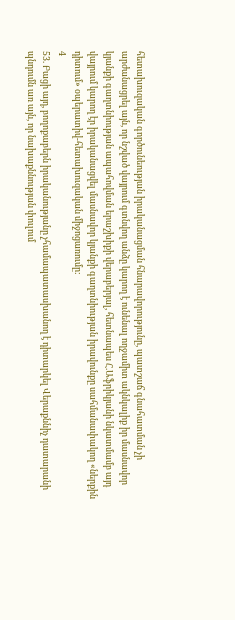հետախուզական գործունեության իրականացման հնարավորությունը, պատշաճ գնահատման չի արժանացրել այն, որ նշված վայրում գտնվող անձը կարող է ունենալ ողջամիտ ակնկալիք իր մասնավոր կյանքի գաղտնիության ապահովման երաշխիքի վերաբերյալ, հետնապես Հ.Աֆրիկյանի նկատմամբ այդ վայրում կարող էր իրականացվել մասնավոր կյանքի գաղտնիության իրավունքը սահմանափակող «ներքին դիտում» օպերատիվ-հետախուզական միջոցառումը:
4
53. Բացի այդ, բողոքաբերն իրականությանը չհամապատասխանող է դիտարկել Վերաքննիչ դատարանի պնդումն առ այն, որ նախաքննության փուլում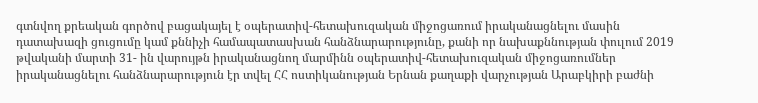գտնվող քրեական գործով բացակայել է օպերատիվ-հետախուզական միջոցառում իրականացնելու մասին դատախազի ցուցումը կամ քննիչի համապատասխան հանձնարարությունը, քանի որ նախաքննության փուլում 2019 թվականի մարտի 31- ին վարույթն իրականացնող մարմինն օպերատիվ-հետախուզական միջոցառումներ իրականացնելու հանձնարարություն էր տվել ՀՀ ոստիկանության Երնան քաղաքի վարչության Արաբկիրի բաժնի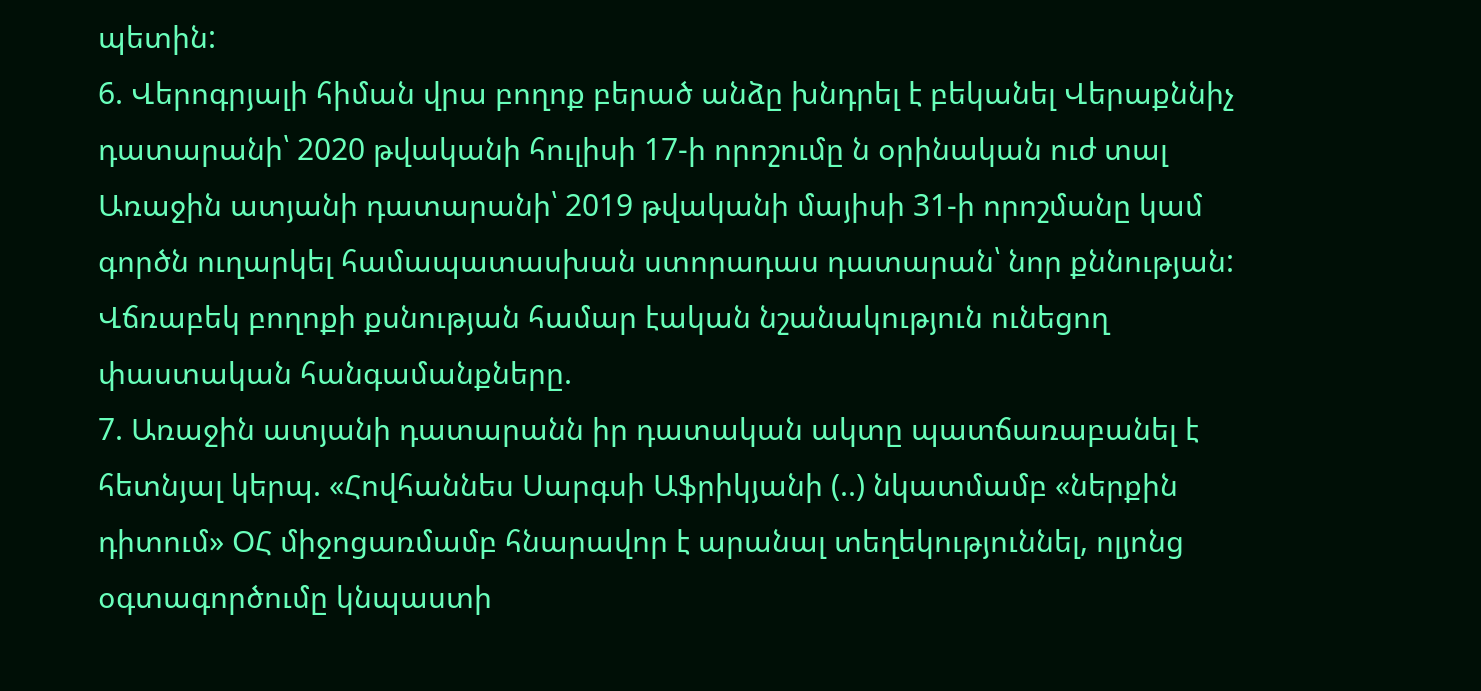պետին:
6. Վերոգրյալի հիման վրա բողոք բերած անձը խնդրել է բեկանել Վերաքննիչ դատարանի՝ 2020 թվականի հուլիսի 17-ի որոշումը ն օրինական ուժ տալ Առաջին ատյանի դատարանի՝ 2019 թվականի մայիսի 31-ի որոշմանը կամ գործն ուղարկել համապատասխան ստորադաս դատարան՝ նոր քննության:
Վճռաբեկ բողոքի քսնության համար էական նշանակություն ունեցող փաստական հանգամանքները.
7. Առաջին ատյանի դատարանն իր դատական ակտը պատճառաբանել է հետնյալ կերպ. «Հովհաննես Սարգսի Աֆրիկյանի (..) նկատմամբ «ներքին դիտում» ՕՀ միջոցառմամբ հնարավոր է արանալ տեղեկություննել, ոլյոնց օգտագործումը կնպաստի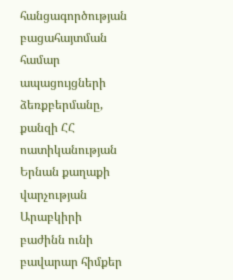հանցագործության բացահայտման համար ապացույցների
ձեռքբերմանը, քանզի ՀՀ ոատիկանության Երնան քաղաքի վարչության Արաբկիրի բաժինն ունի բավարար հիմքեր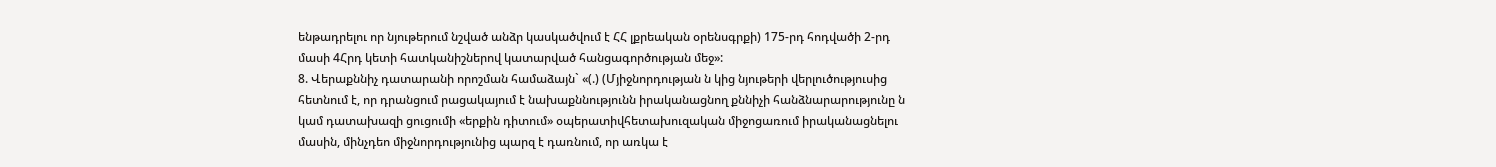ենթադրելու որ նյութերում նշված անձր կասկածվում է ՀՀ լքրեական օրենսգրքի) 175-րդ հոդվածի 2-րդ մասի 4Հրդ կետի հատկանիշներով կատարված հանցագործության մեջ»:
8. Վերաքննիչ դատարանի որոշման համաձայն` «(.) (Մյիջնորդության ն կից նյութերի վերլուծություսից հետնում է, որ դրանցում րացակայում է նախաքննությունն իրականացնող քննիչի հանձնարարությունը ն կամ դատախազի ցուցումի «երքին դիտում» օպերատիվհետախուզական միջոցառում իրականացնելու մասին, մինչդեո միջնորդությունից պարզ է դառնում, որ առկա է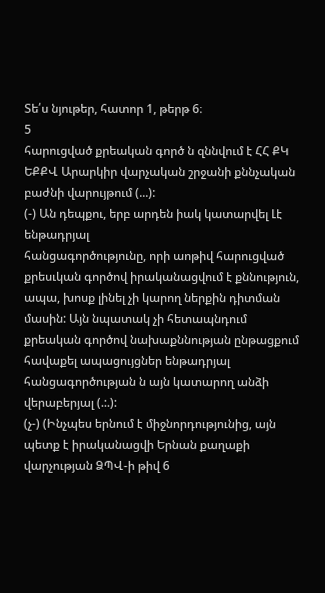Տե՛ս նյութեր, հատոր 1, թերթ 6։
5
հարուցված քրեական գործ ն զննվում է ՀՀ ՔԿ ԵՔՔՎ Արարկիր վարչական շրջանի քննչական բաժնի վարույթում (...):
(-) Ան դեպքու, երբ արդեն իակ կատարվել Լէ ենթադրյալ
հանցագործությունը, որի աոթիվ հարուցված քրեսւկան գործով իրականացվում է քննություն, ապա, խոսք լինել չի կարող ներքին դիտման մասին: Այն նպատակ չի հետապնդում քրեական գործով նախաքննության ընթացքում հավաքել ապացույցներ ենթադրյալ հանցագործության ն այն կատարող անձի վերաբերյալ (.:.):
(չ-) (Ինչպես երնում է միջնորդությունից, այն պետք է իրականացվի Երնան քաղաքի վարչության ՁՊՎ-ի թիվ 6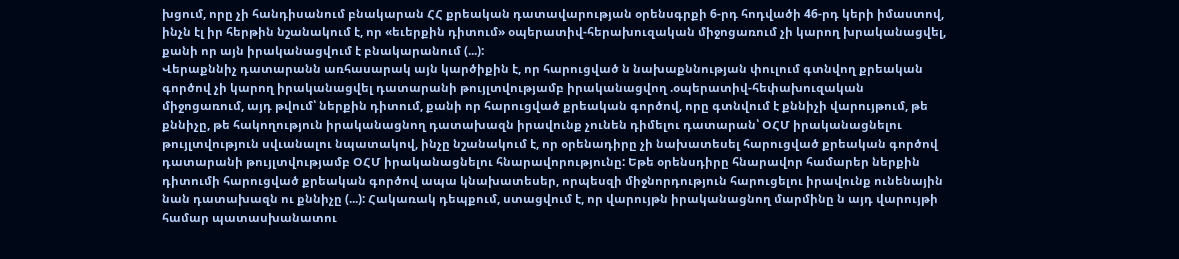խցում, որը չի հանդիսանում բնակարան ՀՀ քրեական դատավարության օրենսգրքի 6-րդ հոդվածի 46-րդ կերի իմաստով, ինչն էլ իր հերթին նշանակում է, որ «եւերքին դիտում» օպերատիվ-հերախուզական միջոցառում չի կարող խրականացվել, քանի որ այն իրականացվում է բնակարանում (...):
Վերաքննիչ դատարանն առհասարակ այն կարծիքին է, որ հարուցված ն նախաքննության փուլում գտնվող քրեական գործով չի կարող իրականացվել դատարանի թույլտվությամբ իրականացվող .օպերատիվ-հեփախուզական միջոցառում, այդ թվում՝ ներքին դիտում, քանի որ հարուցված քրեական գործով, որը գտնվում է քննիչի վարույթում, թե քննիչը, թե հակողություն իրականացնող դատախազն իրավունք չունեն դիմելու դատարան՝ ՕՀՄ իրականացնելու թույլտվություն սվւանալու նպատակով, ինչը նշանակում է, որ օրենադիրը չի նախատեսել հարուցված քրեական գործով դատարանի թույլտվությամբ ՕՀՄ իրականացնելու հնարավորությունը: Եթե օրենսդիրը հնարավոր համարեր ներքին դիտումի հարուցված քրեական գործով ապա կնախատեսեր, որպեսզի միջնորդություն հարուցելու իրավունք ունենային նան դատախազն ու քննիչը (...): Հակառակ դեպքում, ստացվում է, որ վարույթն իրականացնող մարմինը ն այդ վարույթի համար պատասխանատու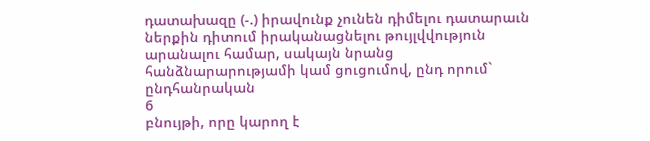դատախազը (-.) իրավունք չունեն դիմելու դատարաւն ներքին դիտում իրականացնելու թույլվվություն արանալու համար, սակայն նրանց հանձնարարությամի կամ ցուցումով, ընդ որում` ընդհանրական
6
բնույթի, որը կարող է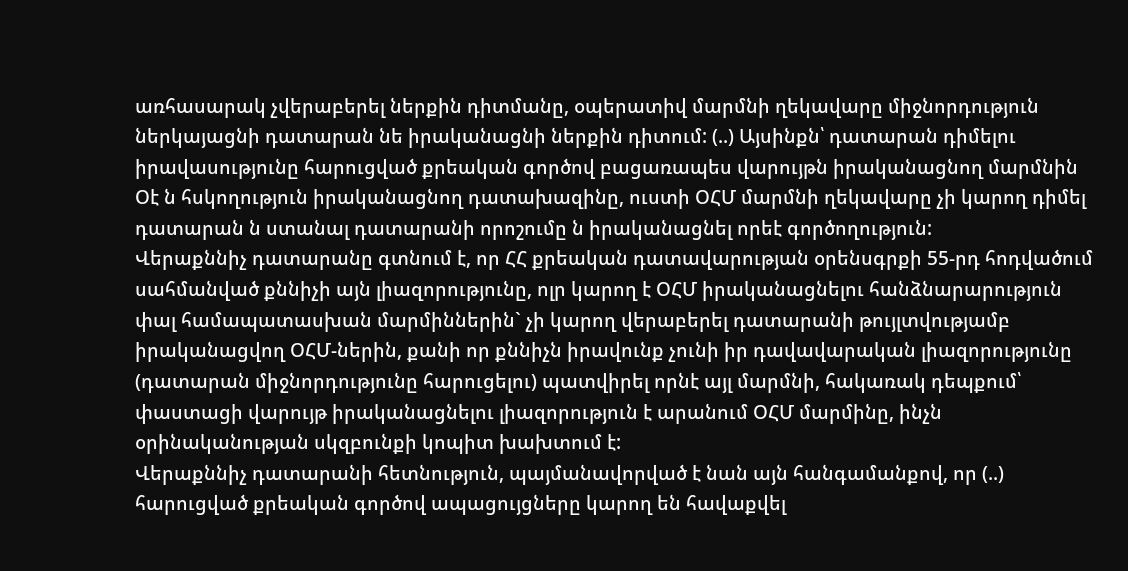առհասարակ չվերաբերել ներքին դիտմանը, օպերատիվ մարմնի ղեկավարը միջնորդություն ներկայացնի դատարան նե իրականացնի ներքին դիտում: (..) Այսինքն՝ դատարան դիմելու իրավասությունը հարուցված քրեական գործով բացառապես վարույթն իրականացնող մարմնին Օէ ն հսկողություն իրականացնող դատախազինը, ուստի ՕՀՄ մարմնի ղեկավարը չի կարող դիմել դատարան ն ստանալ դատարանի որոշումը ն իրականացնել որեէ գործողություն:
Վերաքննիչ դատարանը գտնում է, որ ՀՀ քրեական դատավարության օրենսգրքի 55-րդ հոդվածում սահմանված քննիչի այն լիազորությունը, ոլր կարող է ՕՀՄ իրականացնելու հանձնարարություն փալ համապատասխան մարմիններին` չի կարող վերաբերել դատարանի թույլտվությամբ իրականացվող ՕՀՄ-ներին, քանի որ քննիչն իրավունք չունի իր դավավարական լիազորությունը (դատարան միջնորդությունը հարուցելու) պատվիրել որնէ այլ մարմնի, հակառակ դեպքում՝ փաստացի վարույթ իրականացնելու լիազորություն է արանում ՕՀՄ մարմինը, ինչն օրինականության սկզբունքի կոպիտ խախտում է:
Վերաքննիչ դատարանի հետնություն, պայմանավորված է նան այն հանգամանքով, որ (..) հարուցված քրեական գործով ապացույցները կարող են հավաքվել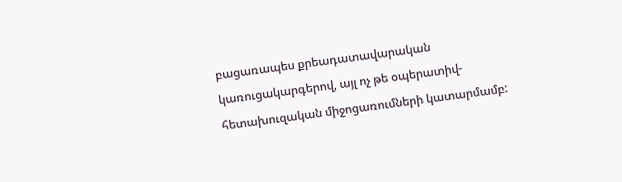բացառապես քրեադատավարական կառուցակարգերով, այլ ոչ թե օպերատիվ-հետախուզական միջոցառումների կատարմամբ: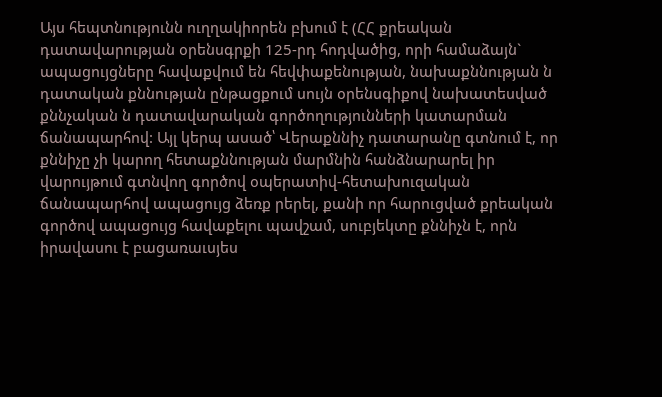Այս հեպտնությունն ուղղակիորեն բխում է (ՀՀ քրեական դատավարության օրենսգրքի 125-րդ հոդվածից, որի համաձայն` ապացույցները հավաքվում են հեվփաքենության, նախաքննության ն դատական քննության ընթացքում սույն օրենսգիքով նախատեսված քննչական ն դատավարական գործողությունների կատարման ճանապարհով: Այլ կերպ ասած՝ Վերաքննիչ դատարանը գտնում է, որ քննիչը չի կարող հետաքննության մարմնին հանձնարարել իր վարույթում գտնվող գործով օպերատիվ-հետախուզական ճանապարհով ապացույց ձեռք րերել, քանի որ հարուցված քրեական գործով ապացույց հավաքելու պավշամ, սուբյեկտը քննիչն է, որն իրավասու է բացառաւսյես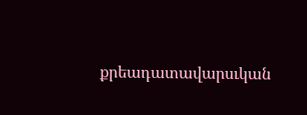քրեադատավարսւկան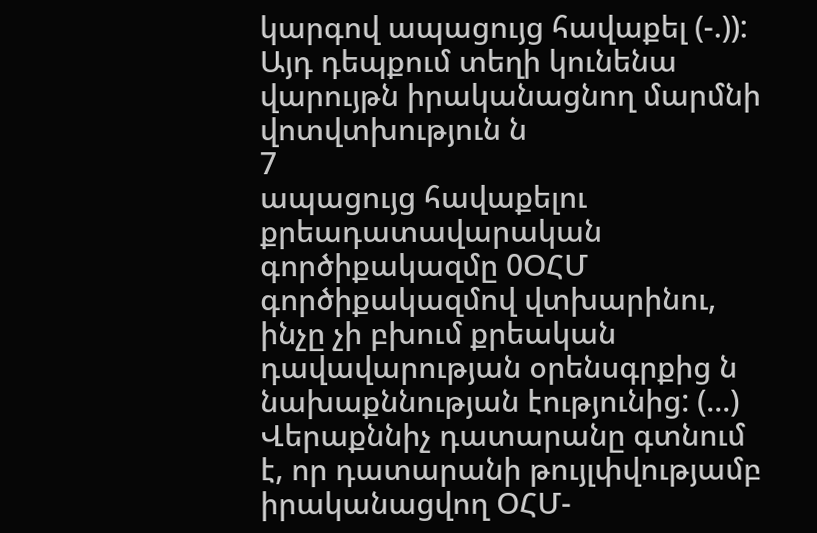կարգով ապացույց հավաքել (-.)): Այդ դեպքում տեղի կունենա վարույթն իրականացնող մարմնի վոտվտխություն ն
7
ապացույց հավաքելու քրեադատավարական գործիքակազմը 0ՕՀՄ
գործիքակազմով վտխարինու, ինչը չի բխում քրեական դավավարության օրենսգրքից ն նախաքննության էությունից: (...) Վերաքննիչ դատարանը գտնում է, որ դատարանի թույլփվությամբ իրականացվող ՕՀՄ-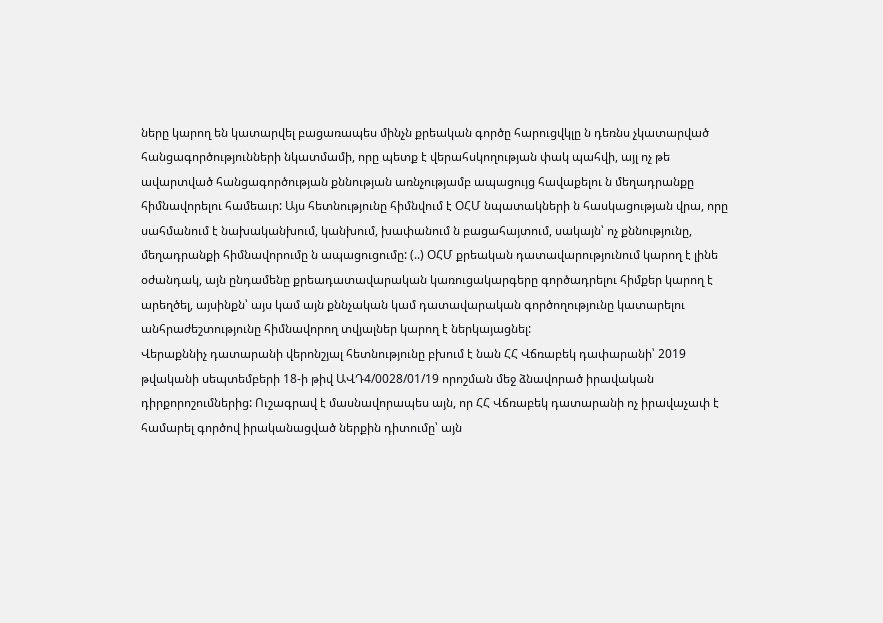ները կարող են կատարվել բացառապես մինչն քրեական գործը հարուցվկլը ն դեռնս չկատարված հանցագործությունների նկատմամի, որը պետք է վերահսկողության փակ պահվի, այլ ոչ թե ավարտված հանցագործության քննության առնչությամբ ապացույց հավաքելու ն մեղադրանքը հիմնավորելու համեաւր: Այս հետնությունը հիմնվում է ՕՀՄ նպատակների ն հասկացության վրա, որը սահմանում է նախականխում, կանխում, խափանում ն բացահայտում, սակայն՝ ոչ քննությունը, մեղադրանքի հիմնավորումը ն ապացուցումը: (..) ՕՀՄ քրեական դատավարությունում կարող է լինե օժանդակ, այն ընդամենը քրեադատավարական կառուցակարգերը գործադրելու հիմքեր կարող է արեղծել, այսինքն՝ այս կամ այն քննչական կամ դատավարական գործողությունը կատարելու անհրաժեշտությունը հիմնավորող տվյալներ կարող է ներկայացնել:
Վերաքննիչ դատարանի վերոնշյալ հետնությունը բխում է նան ՀՀ Վճռաբեկ դափարանի՝ 2019 թվականի սեպտեմբերի 18-ի թիվ ԱՎԴ4/0028/01/19 որոշման մեջ ձնավորած իրավական դիրքորոշումներից: Ուշագրավ է մասնավորապես այն, որ ՀՀ Վճռաբեկ դատարանի ոչ իրավաչափ է համարել գործով իրականացված ներքին դիտումը՝ այն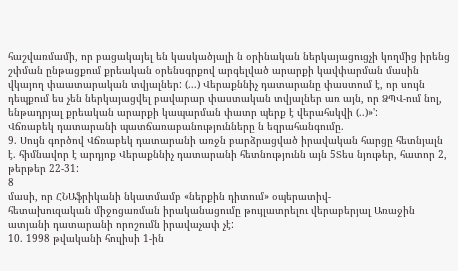հաշվառմամի, որ բացակայել են կասկածյալի ն օրինական ներկայացուցչի կողմից իրենց շփման ընթացքում քրեական օրենսգրքով արգելված արարքի կավփարման մասին վկայող փաատարական տվյալներ: (...) Վերաքննիչ դատարանը փաստում է, որ սույն դեպքում ես չեն ներկայացվել բավարար փաստական տվյալներ առ այն, որ ՁՊՎ-ում նոլ, ենթադրյալ քրեական արարքի կապարման փատր պերք է վերահսկվի (..)»':
Վճռաբեկ դատարանի պատճառաբանությունները ն եզրահանգումը.
9. Սույն գործով Վճռաբեկ դատարանի առջն բարձրացված իրավական հարցը հետնյալն է. հիմնավոր է արդյոք Վերաքննիչ դատարանի հետնությունն այն 5Տես նյութեր, հատոր 2, թերթեր 22-31:
8
մասի, որ ՀՆԱֆրիկանի նկատմամբ «ներքին դիտում» օպերատիվ-
հետախուզական միջոցառման իրականացումը թույլատրելու վերաբերյալ Առաջին ատյանի դատարանի որոշումն իրավաչափ չէ:
10. 1998 թվականի հուլիսի 1-ին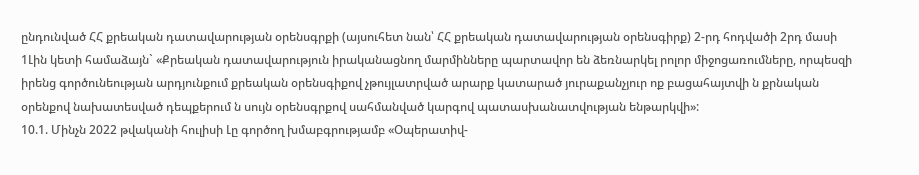ընդունված ՀՀ քրեական դատավարության օրենսգրքի (այսուհետ նան՝ ՀՀ քրեական դատավարության օրենսգիրք) 2-րդ հոդվածի 2րդ մասի 1Լին կետի համաձայն` «Քրեական դատավարություն իրականացնող մարմինները պարտավոր են ձեռնարկել րոլոր միջոցառումները, որպեսզի իրենց գործունեության արդյունքում քրեական օրենսգիքով չթույլատրված արարք կատարած յուրաքանչյուր ոք բացահայտվի ն քրնական օրենքով նախատեսված դեպքերում ն սույն օրենսգրքով սահմանված կարգով պատասխանատվության ենթարկվի»:
10.1. Մինչն 2022 թվականի հուլիսի Լը գործող խմաբգրությամբ «Օպերատիվ-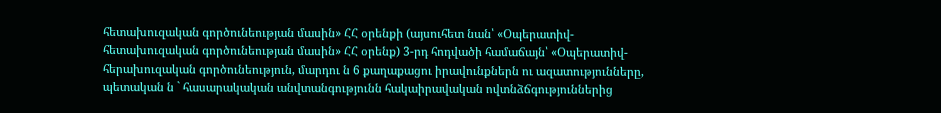հետախուզական գործունեության մասին» ՀՀ օրենքի (այսուհետ նան՝ «Օպերատիվ- հետախուզական գործունեության մասին» ՀՀ օրենք) 3-րդ հոդվածի համաճայն՝ «Օպերատիվ-հերախուզական գործունեություն, մարդու ն 6 քաղաքացու իրավունքներն ու ազատությունները, պետական ն ` հասարակական անվտանգությունն հակաիրավական ովտնձճգություններից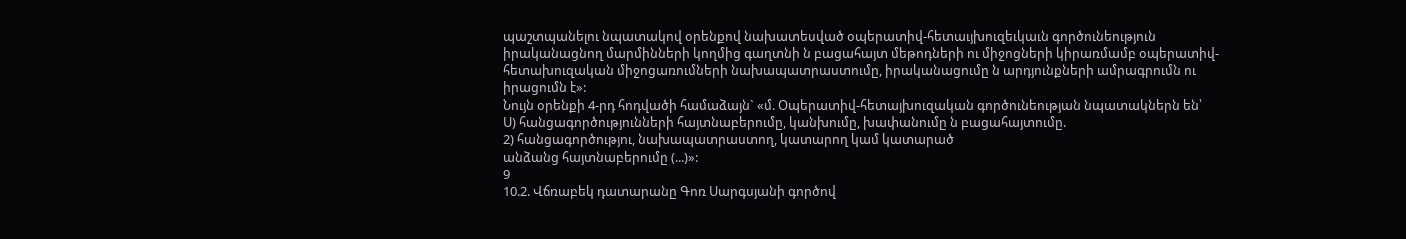պաշտպանելու նպատակով օրենքով նախատեսված օպերատիվ-հետաւյխուզեւկաւն գործունեություն իրականացնող մարմինների կողմից գաղտնի ն բացահայտ մեթոդների ու միջոցների կիրառմամբ օպերատիվ-հետախուզական միջոցառումների նախապատրաստումը, իրականացումը ն արդյունքների ամրագրումն ու իրացումն է»:
Նույն օրենքի 4-րդ հոդվածի համաձայն` «մ. Օպերատիվ-հետայխուզական գործունեության նպատակներն են՝
Ս) հանցագործությունների հայտնաբերումը, կանխումը, խափանումը ն բացահայտումը.
2) հանցագործությու, նախապատրաստող, կատարող կամ կատարած
անձանց հայտնաբերումը (...)»:
9
10.2. Վճռաբեկ դատարանը Գոռ Սարգսյանի գործով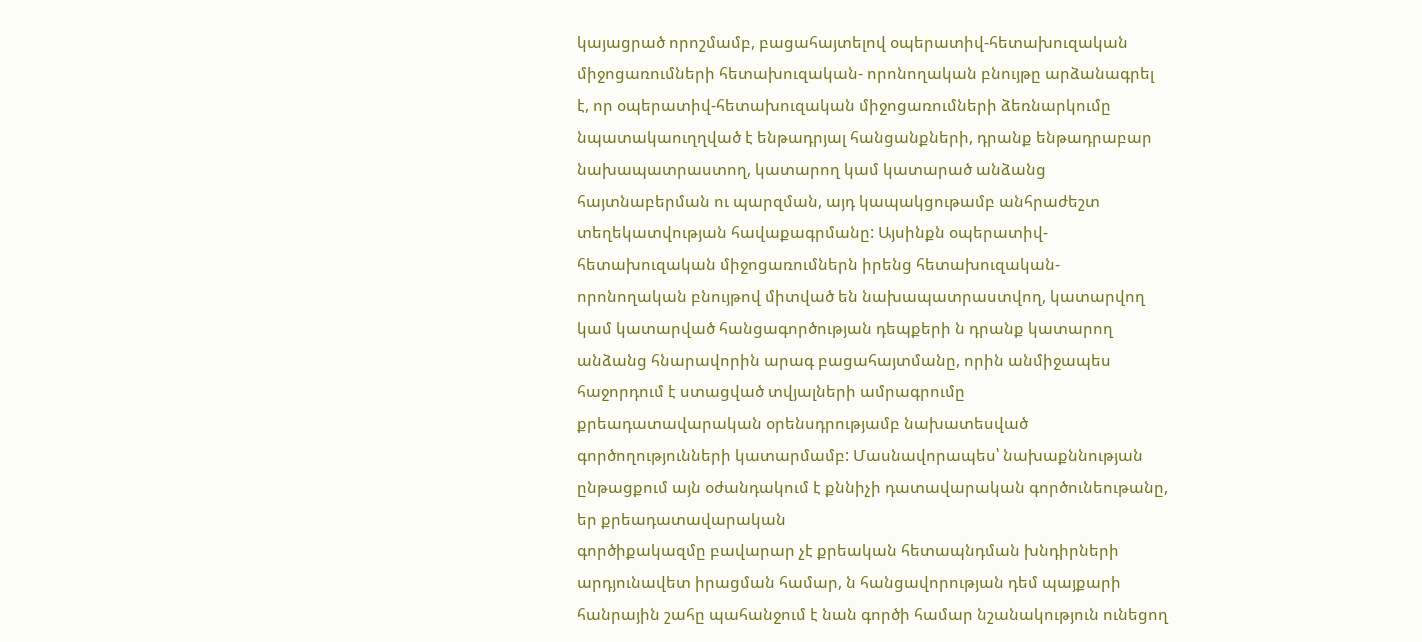կայացրած որոշմամբ, բացահայտելով օպերատիվ-հետախուզական միջոցառումների հետախուզական- որոնողական բնույթը արձանագրել է, որ օպերատիվ-հետախուզական միջոցառումների ձեռնարկումը նպատակաուղղված է ենթադրյալ հանցանքների, դրանք ենթադրաբար նախապատրաստող, կատարող կամ կատարած անձանց հայտնաբերման ու պարզման, այդ կապակցութամբ անհրաժեշտ
տեղեկատվության հավաքագրմանը: Այսինքն օպերատիվ-հետախուզական միջոցառումներն իրենց հետախուզական-որոնողական բնույթով միտված են նախապատրաստվող, կատարվող կամ կատարված հանցագործության դեպքերի ն դրանք կատարող անձանց հնարավորին արագ բացահայտմանը, որին անմիջապես հաջորդում է ստացված տվյալների ամրագրումը
քրեադատավարական օրենսդրությամբ նախատեսված գործողությունների կատարմամբ: Մասնավորապես՝ նախաքննության ընթացքում այն օժանդակում է քննիչի դատավարական գործունեութանը, եր քրեադատավարական
գործիքակազմը բավարար չէ քրեական հետապնդման խնդիրների արդյունավետ իրացման համար, ն հանցավորության դեմ պայքարի հանրային շահը պահանջում է նան գործի համար նշանակություն ունեցող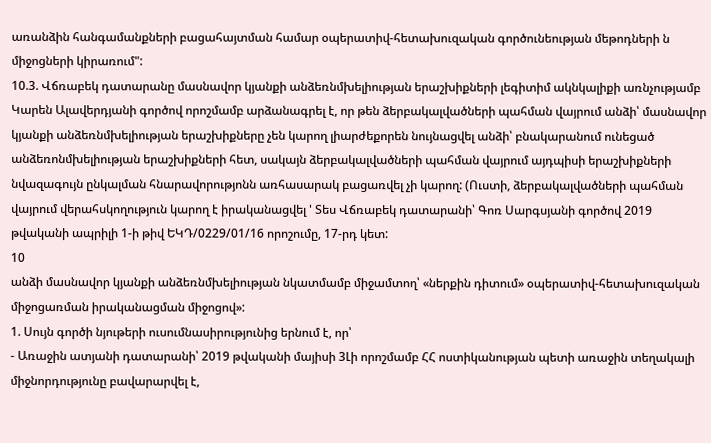առանձին հանգամանքների բացահայտման համար օպերատիվ-հետախուզական գործունեության մեթոդների ն միջոցների կիրառում":
10.3. Վճռաբեկ դատարանը մասնավոր կյանքի անձեռնմխելիության երաշխիքների լեգիտիմ ակնկալիքի առնչությամբ Կարեն Ալավերդյանի գործով որոշմամբ արձանագրել է, որ թեն ձերբակալվածների պահման վայրում անձի՝ մասնավոր կյանքի անձեռնմխելիության երաշխիքները չեն կարող լիարժեքորեն նույնացվել անձի՝ բնակարանում ունեցած անձեռոնմխելիության երաշխիքների հետ, սակայն ձերբակալվածների պահման վայրում այդպիսի երաշխիքների նվազագույն ընկալման հնարավորությոնն առհասարակ բացառվել չի կարող: (Ուստի, ձերբակալվածների պահման վայրում վերահսկողություն կարող է իրականացվել ' Տես Վճռաբեկ դատարանի՝ Գոռ Սարգսյանի գործով 2019 թվականի ապրիլի 1-ի թիվ ԵԿԴ/0229/01/16 որոշումը, 17-րդ կետ:
10
անձի մասնավոր կյանքի անձեռնմխելիության նկատմամբ միջամտող՝ «ներքին դիտում» օպերատիվ-հետախուզական միջոցառման իրականացման միջոցով»:
1. Սույն գործի նյութերի ուսումնասիրությունից երնում է, որ՝
- Առաջին ատյանի դատարանի՝ 2019 թվականի մայիսի 3Լի որոշմամբ ՀՀ ոստիկանության պետի առաջին տեղակալի միջնորդությունը բավարարվել է,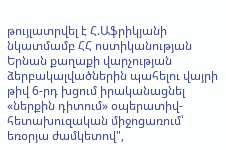թույլատրվել է Հ.Աֆրիկյանի նկատմամբ ՀՀ ոստիկանության Երնան քաղաքի վարչության ձերբակալվածներին պահելու վայրի թիվ 6-րդ խցում իրականացնել «ներքին դիտում» օպերատիվ-հետախուզական միջոցառում՝ եռօրյա ժամկետով",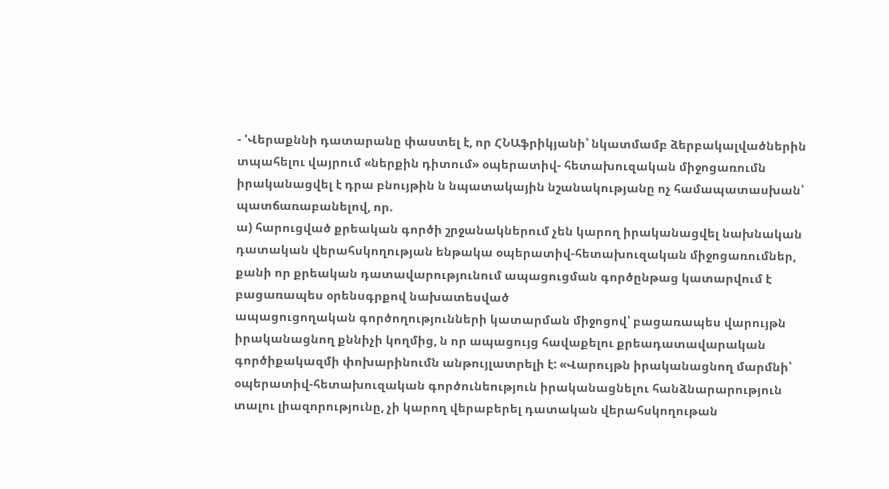- 'Վերաքննի դատարանը փաստել է, որ ՀՆԱֆրիկյանի՝ նկատմամբ ձերբակալվածներին տպահելու վայրում «ներքին դիտում» օպերատիվ- հետախուզական միջոցառումն իրականացվել է դրա բնույթին ն նպատակային նշանակությանը ոչ համապատասխան՝ պատճառաբանելով, որ.
ա) հարուցված քրեական գործի շրջանակներում չեն կարող իրականացվել նախնական դատական վերահսկողության ենթակա օպերատիվ-հետախուզական միջոցառումներ, քանի որ քրեական դատավարությունում ապացուցման գործընթաց կատարվում է բացառապես օրենսգրքով նախատեսված
ապացուցողական գործողությունների կատարման միջոցով՝ բացառապես վարույթն իրականացնող քննիչի կողմից, ն որ ապացույց հավաքելու քրեադատավարական գործիքակազմի փոխարինումն անթույլատրելի է: «Վարույթն իրականացնող մարմնի՝ օպերատիվ-հետախուզական գործունեություն իրականացնելու հանձնարարություն տալու լիազորությունը, չի կարող վերաբերել դատական վերահսկողութան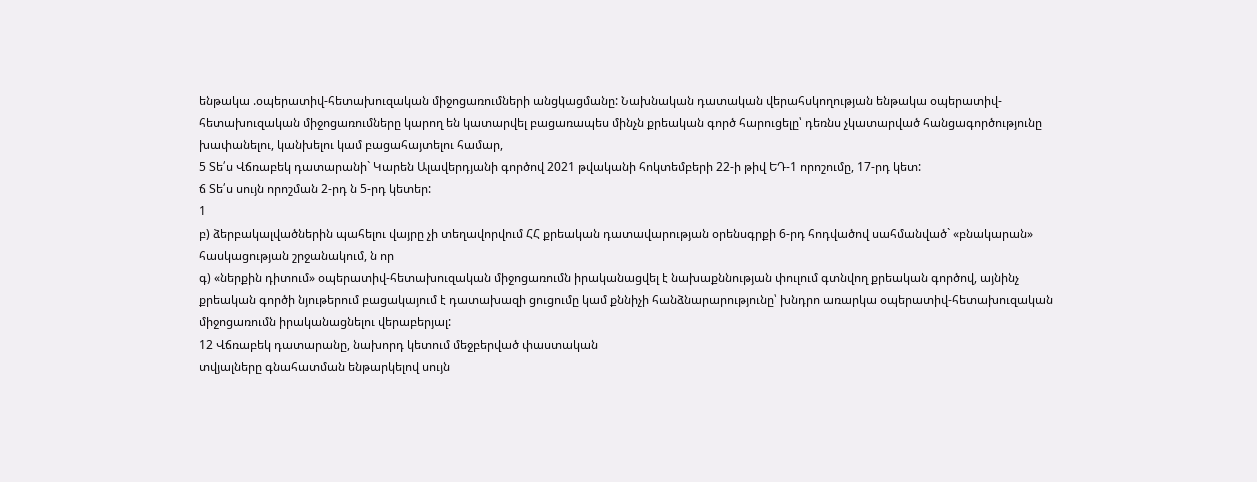ենթակա .օպերատիվ-հետախուզական միջոցառումների անցկացմանը: Նախնական դատական վերահսկողության ենթակա օպերատիվ- հետախուզական միջոցառումները կարող են կատարվել բացառապես մինչն քրեական գործ հարուցելը՝ դեռնս չկատարված հանցագործությունը խափանելու, կանխելու կամ բացահայտելու համար,
5 Տե՛ս Վճռաբեկ դատարանի` Կարեն Ալավերդյանի գործով 2021 թվականի հոկտեմբերի 22-ի թիվ ԵԴ-1 որոշումը, 17-րդ կետ:
ճ Տե՛ս սույն որոշման 2-րդ ն 5-րդ կետեր:
1
բ) ձերբակալվածներին պահելու վայրը չի տեղավորվում ՀՀ քրեական դատավարության օրենսգրքի 6-րդ հոդվածով սահմանված` «բնակարան» հասկացության շրջանակում, ն որ
գ) «ներքին դիտում» օպերատիվ-հետախուզական միջոցառումն իրականացվել է նախաքննության փուլում գտնվող քրեական գործով, այնինչ քրեական գործի նյութերում բացակայում է դատախազի ցուցումը կամ քննիչի հանձնարարությունը՝ խնդրո առարկա օպերատիվ-հետախուզական միջոցառումն իրականացնելու վերաբերյալ:
12 Վճռաբեկ դատարանը, նախորդ կետում մեջբերված փաստական
տվյալները գնահատման ենթարկելով սույն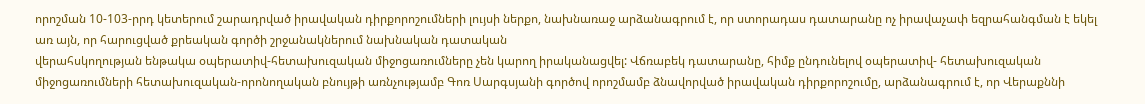որոշման 10-103-րրդ կետերում շարադրված իրավական դիրքորոշումների լույսի ներքո, նախնառաջ արձանագրում է, որ ստորադաս դատարանը ոչ իրավաչափ եզրահանգման է եկել առ այն, որ հարուցված քրեական գործի շրջանակներում նախնական դատական
վերահսկողության ենթակա օպերատիվ-հետախուզական միջոցառումները չեն կարող իրականացվել: Վճռաբեկ դատարանը, հիմք ընդունելով օպերատիվ- հետախուզական միջոցառումների հետախուզական-որոնողական բնույթի առնչությամբ Գոռ Սարգսյանի գործով որոշմամբ ձնավորված իրավական դիրքորոշումը, արձանագրում է, որ Վերաքննի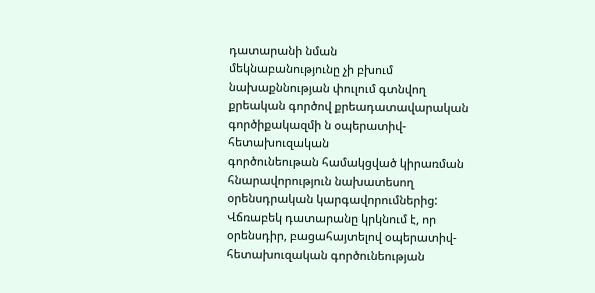դատարանի նման
մեկնաբանությունը չի բխում նախաքննության փուլում գտնվող քրեական գործով քրեադատավարական գործիքակազմի ն օպերատիվ-հետախուզական
գործունեութան համակցված կիրառման հնարավորություն նախատեսող օրենսդրական կարգավորումներից: Վճռաբեկ դատարանը կրկնում է, որ օրենսդիր, բացահայտելով օպերատիվ-հետախուզական գործունեության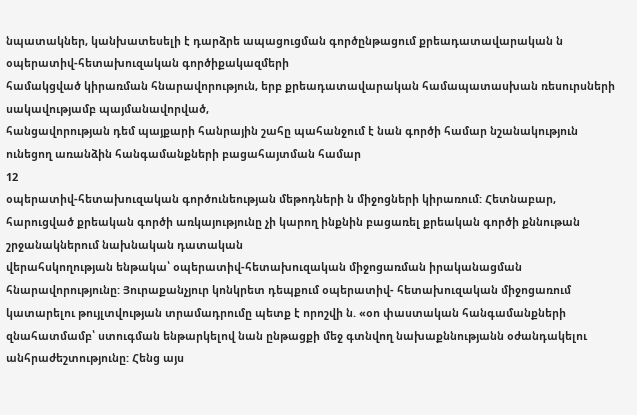նպատակներ, կանխատեսելի է դարձրե ապացուցման գործընթացում քրեադատավարական ն օպերատիվ-հետախուզական գործիքակազմերի
համակցված կիրառման հնարավորություն, երբ քրեադատավարական համապատասխան ռեսուրսների սակավությամբ պայմանավորված,
հանցավորության դեմ պայքարի հանրային շահը պահանջում է նան գործի համար նշանակություն ունեցող առանձին հանգամանքների բացահայտման համար
12
օպերատիվ-հետախուզական գործունեության մեթոդների ն միջոցների կիրառում: Հետնաբար, հարուցված քրեական գործի առկայությունը չի կարող ինքնին բացառել քրեական գործի քննութան շրջանակներում նախնական դատական
վերահսկողության ենթակա՝ օպերատիվ-հետախուզական միջոցառման իրականացման հնարավորությունը: Յուրաքանչյուր կոնկրետ դեպքում օպերատիվ- հետախուզական միջոցառում կատարելու թույլտվության տրամադրումը պետք է որոշվի ն. «օո փաստական հանգամանքների զնահատմամբ՝ ստուգման ենթարկելով նան ընթացքի մեջ գտնվող նախաքննությանն օժանդակելու անհրաժեշտությունը: Հենց այս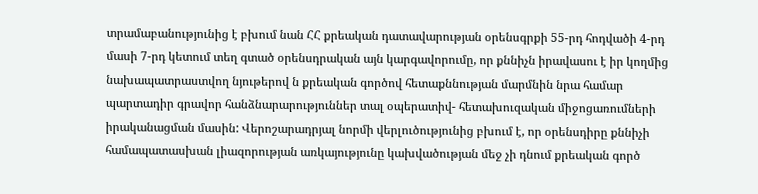տրամաբանությունից է բխում նան ՀՀ քրեական դատավարության օրենսգրքի 55-րդ հոդվածի 4-րդ մասի 7-րդ կետում տեղ գտած օրենսդրական այն կարգավորումը, որ քննիչն իրավասու է իր կողմից նախապատրաստվող նյութերով ն քրեական գործով հետաքննության մարմնին նրա համար պարտադիր գրավոր հանձնարարություններ տալ օպերատիվ- հետախուզական միջոցառումների իրականացման մասին: Վերոշարադրյալ նորմի վերլուծությունից բխում է, որ օրենսդիրը քննիչի համապատասխան լիազորության առկայությունը կախվածության մեջ չի դնում քրեական գործ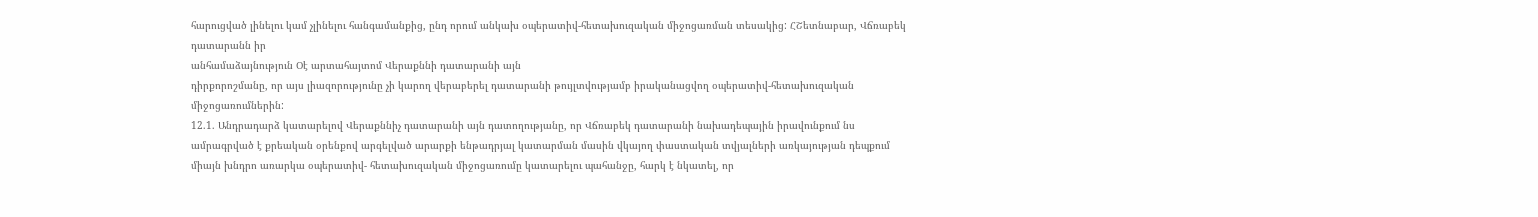հարուցված լինելու կամ չլինելու հանգամանքից, ընդ որում անկախ օպերատիվ-հետախուզական միջոցառման տեսակից: ՀՇետնաբար, Վճռաբեկ դատարանն իր
անհամաձայնություն Օէ արտահայտոմ Վերաքննի դատարանի այն
դիրքորոշմանը, որ այս լիազորությունը չի կարող վերաբերել դատարանի թույլտվությամբ իրականացվող օպերատիվ-հետախուզական միջոցառումներին:
12.1. Անդրադարձ կատարելով Վերաքննիչ դատարանի այն դատողությանը, որ Վճռաբեկ դատարանի նախադեպային իրավունքում նս ամրագրված է քրեական օրենքով արգելված արարքի ենթադրյալ կատարման մասին վկայող փաստական տվյալների առկայության դեպքում միայն խնդրո առարկա օպերատիվ- հետախուզական միջոցառումը կատարելու պահանջը, հարկ է նկատել, որ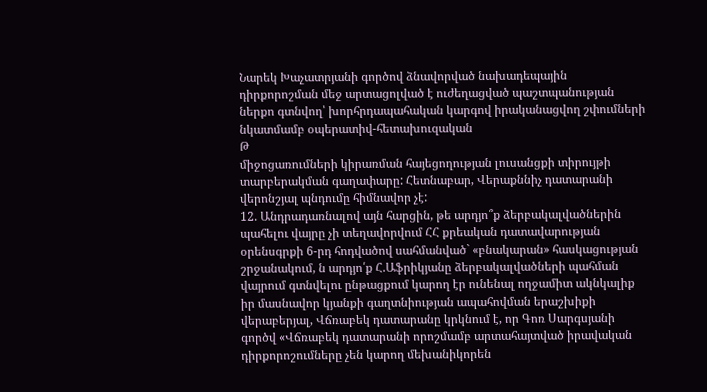Նարեկ Խաչատրյանի գործով ձնավորված նախադեպային դիրքորոշման մեջ արտացոլված է ուժեղացված պաշտպանության ներքո գտնվող՝ խորհրդապահական կարգով իրականացվող շփումների նկատմամբ օպերատիվ-հետախուզական
Թ
միջոցառումների կիրառման հայեցողության լուսանցքի տիրույթի տարբերակման գաղափարը: Հետնաբար, Վերաքննիչ դատարանի վերոնշյալ պնդումը հիմնավոր չէ:
12. Անդրադառնալով այն հարցին, թե արդյո՞ք ձերբակալվածներին պահելու վայրը չի տեղավորվում ՀՀ քրեական դատավարության օրենսգրքի 6-րդ հոդվածով սահմանված` «բնակարան» հասկացության շրջանակում, ն արդյո՛ք Հ.Աֆրիկյանը ձերբակալվածների պահման վայրում գտնվելու ընթացքում կարող էր ունենալ ողջամիտ ակնկալիք իր մասնավոր կյանքի գաղտնիության ապահովման երաշխիքի վերաբերյալ, Վճռաբեկ դատարանը կրկնում է, որ Գոռ Սարգսյանի գործվ «Վճռաբեկ դատարանի որոշմամբ արտահայտված իրավական
դիրքորոշումները չեն կարող մեխանիկորեն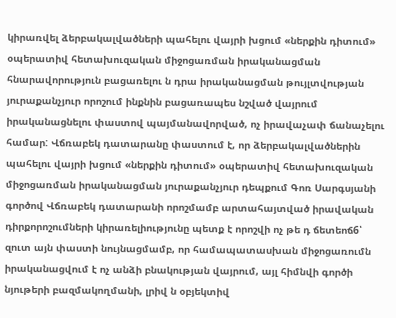կիրառվել ձերբակալվածների պահելու վայրի խցում «ներքին դիտում» օպերատիվ հետախուզական միջոցառման իրականացման հնարավորություն բացառելու ն դրա իրականացման թույլտվության յուրաքանչյուր որոշում ինքնին բացառապես նշված վայրում իրականացնելու փաստով պայմանավորված, ոչ իրավաչափ ճանաչելու համար: Վճռաբեկ դատարանը փաստում է, որ ձերբակալվածներին պահելու վայրի խցում «ներքին դիտում» օպերատիվ հետախուզական միջոցառման իրականացման յուրաքանչյուր դեպքում Գոռ Սարգսյանի գործով Վճռաբեկ դատարանի որոշմամբ արտահայտված իրավական դիրքորոշումների կիրառելիությունը պետք է որոշվի ոչ թե դ ճետեոճ6՝ զուտ այն փաստի նույնացմամբ, որ համապատասխան միջոցառումն իրականացվում է ոչ անձի բնակության վայրում, այլ հիմնվի գործի նյութերի բազմակողմանի, լրիվ ն օբյեկտիվ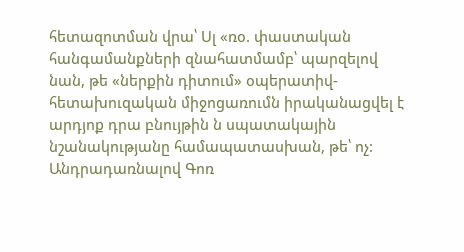հետազոտման վրա՝ Սլ «ռօ. փաստական հանգամանքների զնահատմամբ՝ պարզելով նան, թե «ներքին դիտում» օպերատիվ- հետախուզական միջոցառումն իրականացվել է արդյոք դրա բնույթին ն սպատակային նշանակությանը համապատասխան, թե՝ ոչ:
Անդրադառնալով Գոռ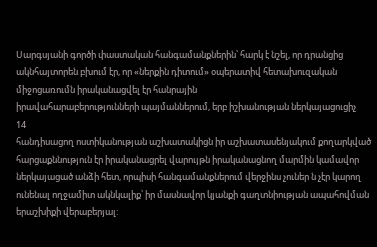Սարգսյանի գործի փաստական հանգամանքներին՝ հարկ է նշել, որ դրանցից ակնհայտորեն բխում էր, որ «ներքին դիտում» օպերատիվ հետախուզական միջոցառումն իրականացվել էր հանրային
իրավահարաբերությունների պայմաններում, երբ իշխանության ներկայացուցիչ
14
հանդիսացող ոստիկանության աշխատակիցն իր աշխատասենյակում քողարկված հարցաքննություն էր իրականացրել վարույթն իրականացնող մարմին կամավոր ներկայացած անձի հետ, որպիսի հանգամանքներում վերջինս չուներ ն չէր կարող ունենալ ողջամիտ ակնկալիք՝ իր մասնավոր կյանքի գաղտնիության ապահովման երաշխիքի վերաբերյալ: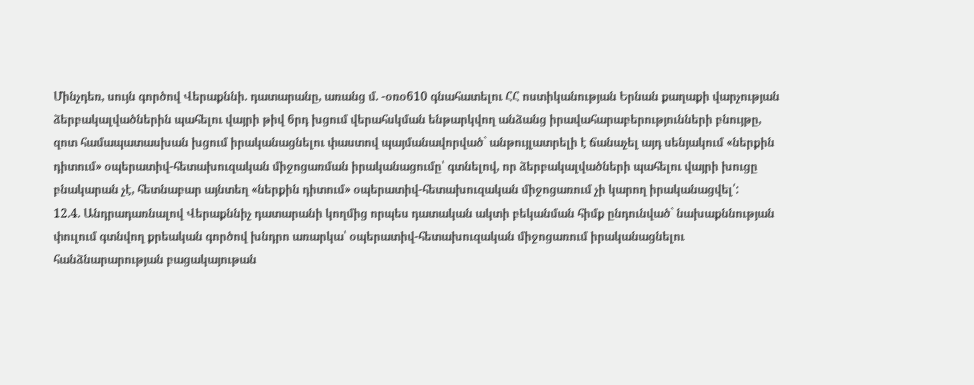Մինչդեռ, սույն գործով Վերաքննի. դատարանը, առանց մ. -օռօ610 գնահատելու ՀՀ ոստիկանության Երնան քաղաքի վարչության ձերբակալվածներին պահելու վայրի թիվ 6րդ խցում վերահսկման ենթարկվող անձանց իրավահարաբերությունների բնույթը, զոտ համապատասխան խցում իրականացնելու փաստով պայմանավորված` անթույլատրելի է ճանաչել այդ սենյակում «ներքին դիտում» օպերատիվ-հետախուզական միջոցառման իրականացումը՝ գտնելով, որ ձերբակալվածների պահելու վայրի խուցը բնակարան չէ, հետնաբար այնտեղ «ներքին դիտում» օպերատիվ-հետախուզական միջոցառում չի կարող իրականացվել՛:
12.4. Անդրադառնալով Վերաքննիչ դատարանի կողմից որպես դատական ակտի բեկանման հիմք ընդունված` նախաքննության փուլում գտնվող քրեական գործով խնդրո առարկա՝ օպերատիվ-հետախուզական միջոցառում իրականացնելու հանձնարարության բացակայութան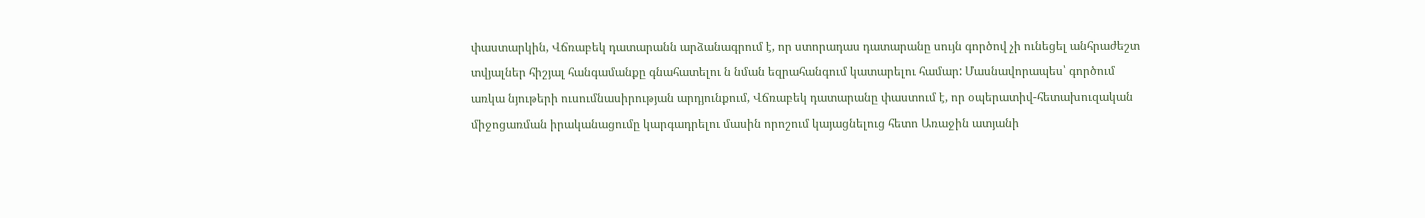փաստարկին, Վճռաբեկ դատարանն արձանագրում է, որ ստորադաս դատարանը սույն գործով չի ունեցել անհրաժեշտ տվյալներ հիշյալ հանգամանքը գնահատելու ն նման եզրահանգում կատարելու համար: Մասնավորապես՝ գործում առկա նյութերի ուսումնասիրության արդյունքում, Վճռաբեկ դատարանը փաստում է, որ օպերատիվ-հետախուզական միջոցառման իրականացումը կարգադրելու մասին որոշում կայացնելուց հետո Առաջին ատյանի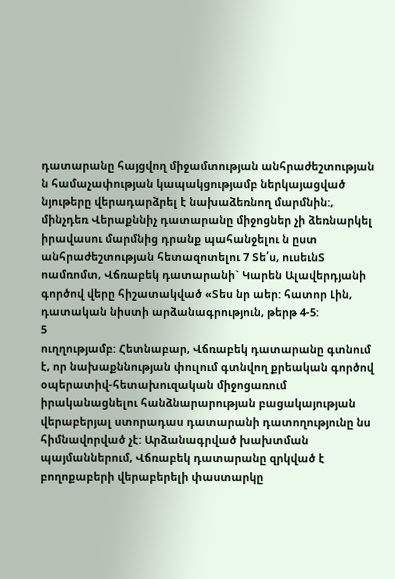դատարանը հայցվող միջամտության անհրաժեշտության ն համաչափության կապակցությամբ ներկայացված նյութերը վերադարձրել է նախաձեռնող մարմնին:, մինչդեռ Վերաքննիչ դատարանը միջոցներ չի ձեռնարկել իրավասու մարմնից դրանք պահանջելու ն ըստ անհրաժեշտության հետազոտելու 7 Տե՛ս, ուսեւնՏ ոամռոմտ, Վճռաբեկ դատարանի` Կարեն Ալավերդյանի գործով վերը հիշատակված «Տես նր աեր: հատոր Լին, դատական նիստի արձանագրություն, թերթ 4-5:
5
ուղղությամբ: Հետնաբար, Վճռաբեկ դատարանը գտնում է, որ նախաքննության փուլում գտնվող քրեական գործով օպերատիվ-հետախուզական միջոցառում իրականացնելու հանձնարարության բացակայության վերաբերյալ ստորադաս դատարանի դատողությունը նս հիմնավորված չէ: Արձանագրված խախտման պայմաններում, Վճռաբեկ դատարանը զրկված է բողոքաբերի վերաբերելի փաստարկը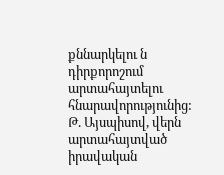քննարկելու ն դիրքորոշում արտահայտելու հնարավորությունից:
Թ. Այսպիսով, վերն արտահայտված իրավական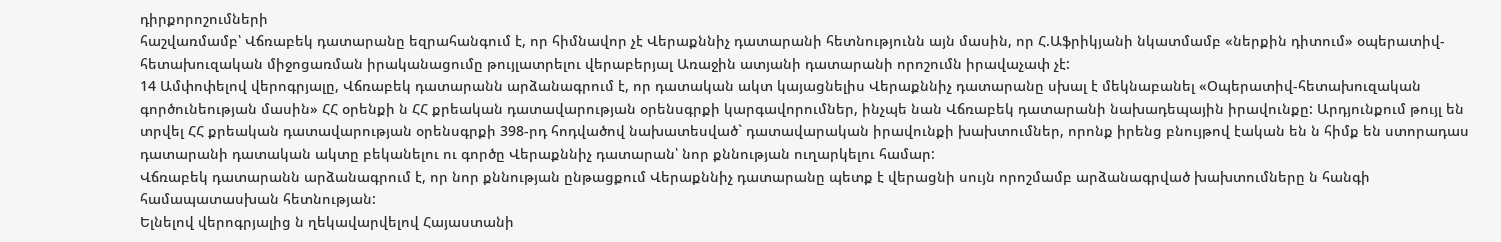դիրքորոշումների
հաշվառմամբ՝ Վճռաբեկ դատարանը եզրահանգում է, որ հիմնավոր չէ Վերաքննիչ դատարանի հետնությունն այն մասին, որ Հ.Աֆրիկյանի նկատմամբ «ներքին դիտում» օպերատիվ-հետախուզական միջոցառման իրականացումը թույլատրելու վերաբերյալ Առաջին ատյանի դատարանի որոշումն իրավաչափ չէ:
14 Ամփոփելով վերոգրյալը, Վճռաբեկ դատարանն արձանագրում է, որ դատական ակտ կայացնելիս Վերաքննիչ դատարանը սխալ է մեկնաբանել «Օպերատիվ-հետախուզական գործունեության մասին» ՀՀ օրենքի ն ՀՀ քրեական դատավարության օրենսգրքի կարգավորումներ, ինչպե նան Վճռաբեկ դատարանի նախադեպային իրավունքը: Արդյունքում թույլ են տրվել ՀՀ քրեական դատավարության օրենսգրքի 398-րդ հոդվածով նախատեսված` դատավարական իրավունքի խախտումներ, որոնք իրենց բնույթով էական են ն հիմք են ստորադաս դատարանի դատական ակտը բեկանելու ու գործը Վերաքննիչ դատարան՝ նոր քննության ուղարկելու համար:
Վճռաբեկ դատարանն արձանագրում է, որ նոր քննության ընթացքում Վերաքննիչ դատարանը պետք է վերացնի սույն որոշմամբ արձանագրված խախտումները ն հանգի համապատասխան հետնության:
Ելնելով վերոգրյալից ն ղեկավարվելով Հայաստանի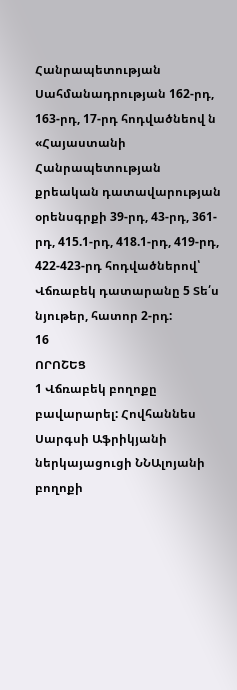Հանրապետության Սահմանադրության 162-րդ, 163-րդ, 17-րդ հոդվածնեով ն «Հայաստանի Հանրապետության քրեական դատավարության օրենսգրքի 39-րդ, 43-րդ, 361-րդ, 415.1-րդ, 418.1-րդ, 419-րդ, 422-423-րդ հոդվածներով՝ Վճռաբեկ դատարանը 5 Տե՛ս նյութեր, հատոր 2-րդ:
16
ՈՐՈՇԵՑ
1 Վճռաբեկ բողոքը բավարարել: Հովհաննես Սարգսի Աֆրիկյանի
ներկայացուցի ՆՆԱլոյանի բողոքի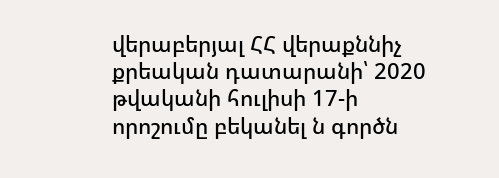վերաբերյալ ՀՀ վերաքննիչ քրեական դատարանի՝ 2020 թվականի հուլիսի 17-ի որոշումը բեկանել ն գործն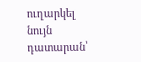ուղարկել նույն դատարան՝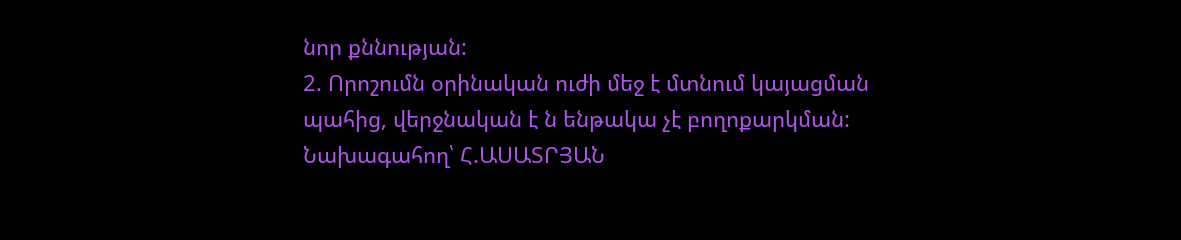նոր քննության:
2. Որոշումն օրինական ուժի մեջ է մտնում կայացման պահից, վերջնական է ն ենթակա չէ բողոքարկման:
Նախագահող՝ Հ.ԱՍԱՏՐՅԱՆ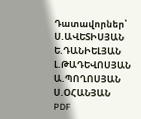Դատավորներ՝ Ս.ԱՎԵՏԻՍՅԱՆ
Ե.ԴԱՆԻԵԼՅԱՆ
Լ.ԹԱԴԵՎՈՍՅԱՆ
Ա.ՊՈՂՈՍՅԱՆ
Ս.ՕՀԱՆՅԱՆ
PDF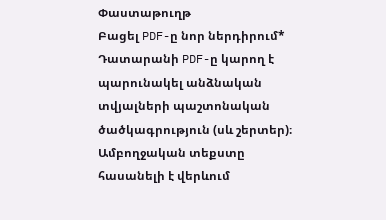Փաստաթուղթ
Բացել PDF-ը նոր ներդիրում* Դատարանի PDF-ը կարող է պարունակել անձնական տվյալների պաշտոնական ծածկագրություն (սև շերտեր)։ Ամբողջական տեքստը հասանելի է վերևում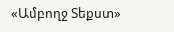«Ամբողջ Տեքստ»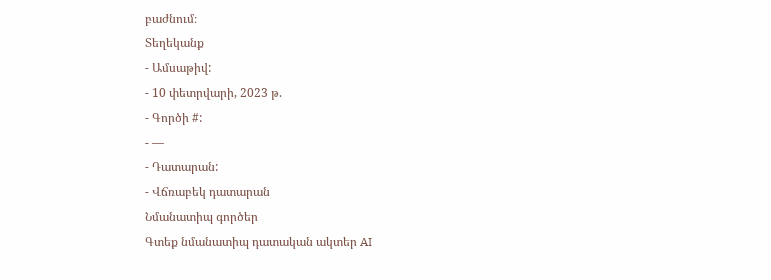բաժնում։
Տեղեկանք
- Ամսաթիվ:
- 10 փետրվարի, 2023 թ.
- Գործի #:
- —
- Դատարան:
- Վճռաբեկ դատարան
Նմանատիպ գործեր
Գտեք նմանատիպ դատական ակտեր AI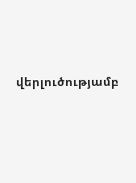վերլուծությամբ